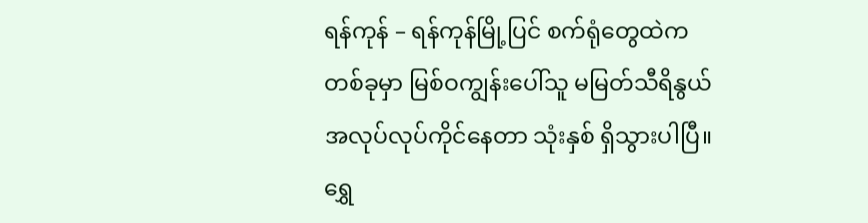ရန်ကုန် – ရန်ကုန်မြို့ပြင် စက်ရုံတွေထဲက တစ်ခုမှာ မြစ်ဝကျွန်းပေါ်သူ မမြတ်သီရိနွယ် အလုပ်လုပ်ကိုင်နေတာ သုံးနှစ် ရှိသွားပါပြီ။ ရွှေ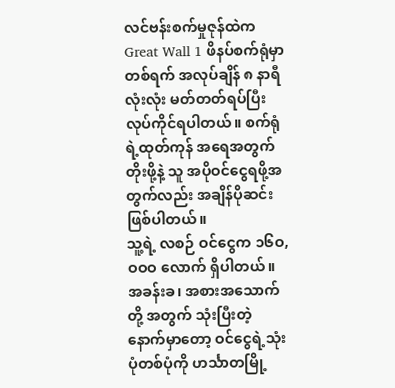လင်ဗန်းစက်မှုဇုန်ထဲက Great Wall 1 ဖိနပ်စက်ရုံမှာ တစ်ရက် အလုပ်ချိန် ၈ နာရီလုံးလုံး မတ်တတ်ရပ်ပြီး လုပ်ကိုင်ရပါတယ်။ စက်ရုံရဲ့ထုတ်ကုန် အရေအတွက်တိုးဖို့နဲ့ သူ အပိုဝင်ငွေရဖို့အတွက်လည်း အချိန်ပိုဆင်းဖြစ်ပါတယ်။
သူ့ရဲ့ လစဉ် ဝင်ငွေက ၁၆ဝ,ဝဝဝ လောက် ရှိပါတယ်။ အခန်းခ၊ အစားအသောက်တို့ အတွက် သုံးပြီးတဲ့ နောက်မှာတော့ ဝင်ငွေရဲ့သုံးပုံတစ်ပုံကို ဟင်္သာတမြို့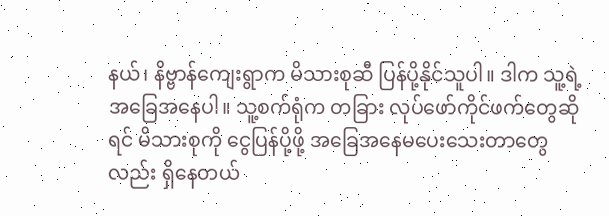နယ်၊ နိဗ္ဗာန်ကျေးရွာက မိသားစုဆီ ပြန်ပို့နိုင်သူပါ။ ဒါက သူ့ရဲ့ အခြေအနေပါ။ သူ့စက်ရုံက တခြား လုပ်ဖော်ကိုင်ဖက်တွေဆိုရင် မိသားစုကို ငွေပြန်ပို့ဖို့ အခြေအနေမပေးသေးတာတွေလည်း ရှိနေတယ်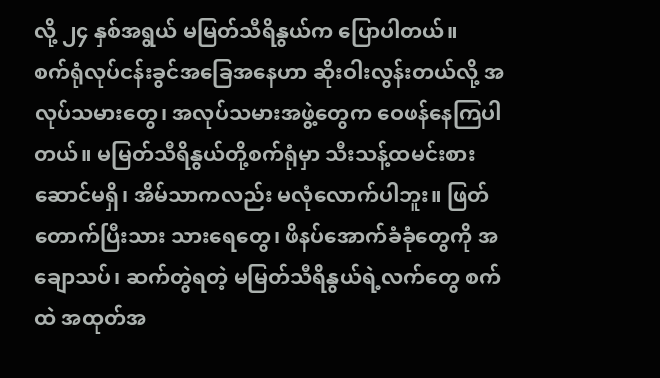လို့ ၂၄ နှစ်အရွယ် မမြတ်သီရိနွယ်က ပြောပါတယ်။
စက်ရုံလုပ်ငန်းခွင်အခြေအနေဟာ ဆိုးဝါးလွန်းတယ်လို့ အလုပ်သမားတွေ၊ အလုပ်သမားအဖွဲ့တွေက ဝေဖန်နေကြပါတယ်။ မမြတ်သီရိနွယ်တို့စက်ရုံမှာ သီးသန့်ထမင်းစားဆောင်မရှိ၊ အိမ်သာကလည်း မလုံလောက်ပါဘူး။ ဖြတ်တောက်ပြီးသား သားရေတွေ၊ ဖိနပ်အောက်ခံခုံတွေကို အချောသပ်၊ ဆက်တွဲရတဲ့ မမြတ်သီရိနွယ်ရဲ့လက်တွေ စက်ထဲ အထုတ်အ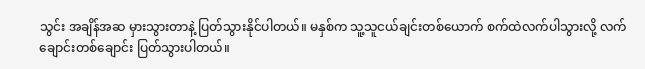သွင်း အချိန်အဆ မှားသွားတာနဲ့ ပြတ်သွားနိုင်ပါတယ်။ မနှစ်က သူ့သူငယ်ချင်းတစ်ယောက် စက်ထဲလက်ပါသွားလို့ လက်ချောင်းတစ်ချောင်း ပြတ်သွားပါတယ်။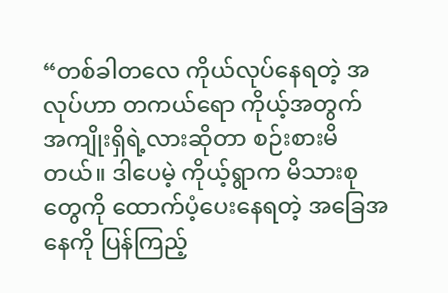“တစ်ခါတလေ ကိုယ်လုပ်နေရတဲ့ အလုပ်ဟာ တကယ်ရော ကိုယ့်အတွက် အကျိုးရှိရဲ့လားဆိုတာ စဉ်းစားမိတယ်။ ဒါပေမဲ့ ကိုယ့်ရွာက မိသားစုတွေကို ထောက်ပံ့ပေးနေရတဲ့ အခြေအနေကို ပြန်ကြည့်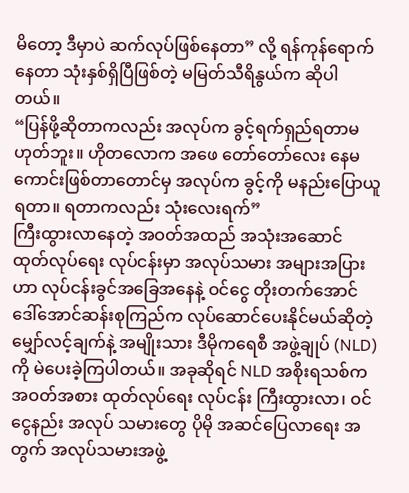မိတော့ ဒီမှာပဲ ဆက်လုပ်ဖြစ်နေတာ” လို့ ရန်ကုန်ရောက်နေတာ သုံးနှစ်ရှိပြီဖြစ်တဲ့ မမြတ်သီရိနွယ်က ဆိုပါတယ်။
“ပြန်ဖို့ဆိုတာကလည်း အလုပ်က ခွင့်ရက်ရှည်ရတာမဟုတ်ဘူး။ ဟိုတလောက အဖေ တော်တော်လေး နေမကောင်းဖြစ်တာတောင်မှ အလုပ်က ခွင့်ကို မနည်းပြောယူရတာ။ ရတာကလည်း သုံးလေးရက်”
ကြီးထွားလာနေတဲ့ အဝတ်အထည် အသုံးအဆောင် ထုတ်လုပ်ရေး လုပ်ငန်းမှာ အလုပ်သမား အများအပြားဟာ လုပ်ငန်းခွင်အခြေအနေနဲ့ ဝင်ငွေ တိုးတက်အောင် ဒေါ်အောင်ဆန်းစုကြည်က လုပ်ဆောင်ပေးနိုင်မယ်ဆိုတဲ့ မျှော်လင့်ချက်နဲ့ အမျိုးသား ဒီမိုကရေစီ အဖွဲ့ချုပ် (NLD) ကို မဲပေးခဲ့ကြပါတယ်။ အခုဆိုရင် NLD အစိုးရသစ်က အဝတ်အစား ထုတ်လုပ်ရေး လုပ်ငန်း ကြီးထွားလာ၊ ဝင်ငွေနည်း အလုပ် သမားတွေ ပိုမို အဆင်ပြေလာရေး အတွက် အလုပ်သမားအဖွဲ့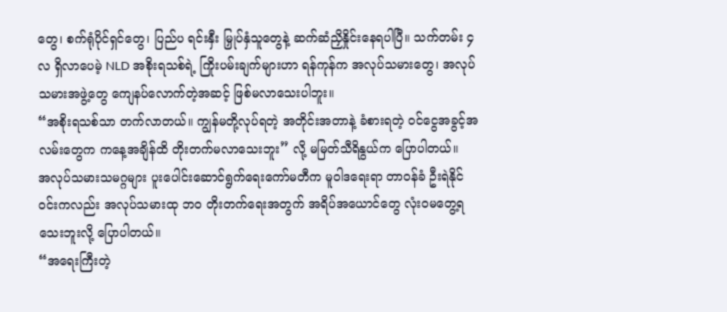တွေ၊ စက်ရုံပိုင်ရှင်တွေ၊ ပြည်ပ ရင်းနှီး မြှုပ်နှံသူတွေနဲ့ ဆက်ဆံညှိနှိုင်းနေရပါပြီ။ သက်တမ်း ၄ လ ရှိလာပေမဲ့ NLD အစိုးရသစ်ရဲ့ ကြိုးပမ်းချက်များဟာ ရန်ကုန်က အလုပ်သမားတွေ၊ အလုပ်သမားအဖွဲ့တွေ ကျေနပ်လောက်တဲ့အဆင့် ဖြစ်မလာသေးပါဘူး။
“အစိုးရသစ်သာ တက်လာတယ်။ ကျွန်မတို့လုပ်ရတဲ့ အတိုင်းအတာနဲ့ ခံစားရတဲ့ ဝင်ငွေအခွင့်အလမ်းတွေက ကနေ့အချိန်ထိ တိုးတက်မလာသေးဘူး” လို့ မမြတ်သီရိနွယ်က ပြောပါတယ်။
အလုပ်သမားသမဂ္ဂများ ပူးပေါင်းဆောင်ရွက်ရေးကော်မတီက မူဝါဒရေးရာ တာဝန်ခံ ဦးရဲနိုင်ဝင်းကလည်း အလုပ်သမားထု ဘဝ တိုးတက်ရေးအတွက် အရိပ်အယောင်တွေ လုံးဝမတွေ့ရသေးဘူးလို့ ပြောပါတယ်။
“အရေးကြီးတဲ့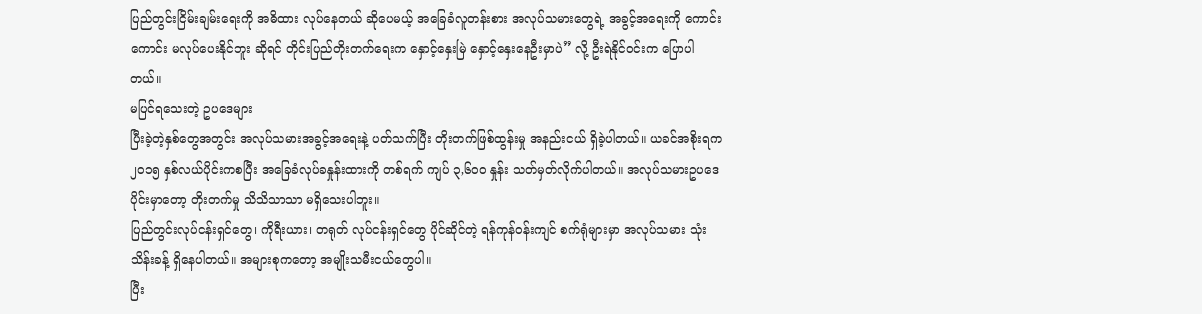ပြည်တွင်းငြိမ်းချမ်းရေးကို အဓိထား လုပ်နေတယ် ဆိုပေမယ့် အခြေခံလူတန်းစား အလုပ်သမားတွေရဲ့ အခွင့်အရေးကို ကောင်းကောင်း မလုပ်ပေးနိုင်ဘူး ဆိုရင် တိုင်းပြည်တိုးတက်ရေးက နှောင့်နှေးမြဲ နှောင့်နှေးနေဦးမှာပဲ” လို့ ဦးရဲနိုင်ဝင်းက ပြောပါတယ်။
မပြင်ရသေးတဲ့ ဥပဒေများ
ပြီးခဲ့တဲ့နှစ်တွေအတွင်း အလုပ်သမားအခွင့်အရေးနဲ့ ပတ်သက်ပြီး တိုးတက်ဖြစ်ထွန်းမှု အနည်းငယ် ရှိခဲ့ပါတယ်။ ယခင်အစိုးရက ၂ဝ၁၅ နှစ်လယ်ပိုင်းကစပြီး အခြေခံလုပ်ခနှုန်းထားကို တစ်ရက် ကျပ် ၃,၆ဝဝ နှုန်း သတ်မှတ်လိုက်ပါတယ်။ အလုပ်သမားဥပဒေပိုင်းမှာတော့ တိုးတက်မှု သိသိသာသာ မရှိသေးပါဘူး။
ပြည်တွင်းလုပ်ငန်းရှင်တွေ၊ ကိုရီးယား၊ တရုတ် လုပ်ငန်းရှင်တွေ ပိုင်ဆိုင်တဲ့ ရန်ကုန်ဝန်းကျင် စက်ရုံများမှာ အလုပ်သမား သုံးသိန်းခန့် ရှိနေပါတယ်။ အများစုကတော့ အမျိုးသမီးငယ်တွေပါ။
ပြီး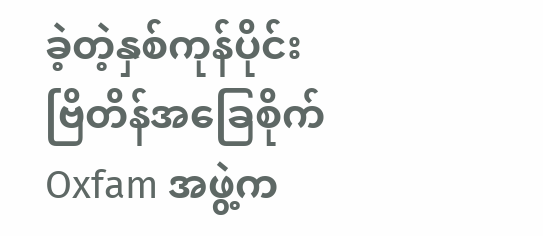ခဲ့တဲ့နှစ်ကုန်ပိုင်း ဗြိတိန်အခြေစိုက် Oxfam အဖွဲ့က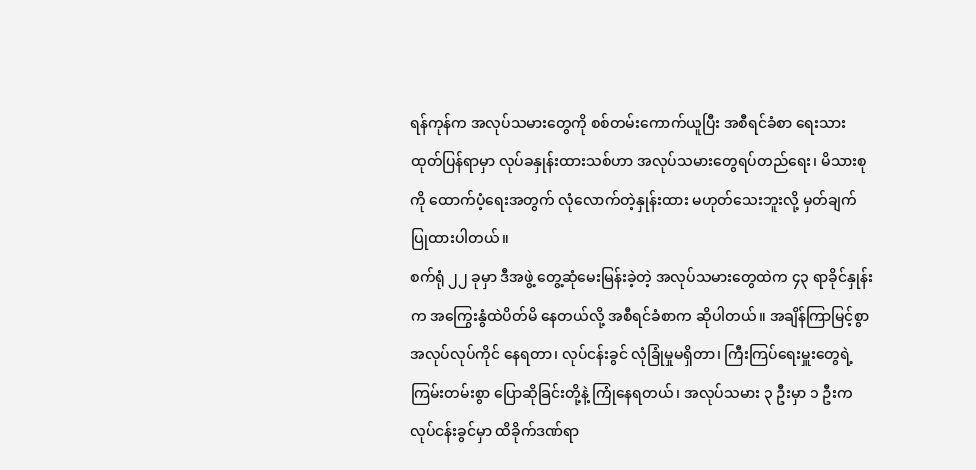ရန်ကုန်က အလုပ်သမားတွေကို စစ်တမ်းကောက်ယူပြီး အစီရင်ခံစာ ရေးသားထုတ်ပြန်ရာမှာ လုပ်ခနှုန်းထားသစ်ဟာ အလုပ်သမားတွေရပ်တည်ရေး၊ မိသားစုကို ထောက်ပံ့ရေးအတွက် လုံလောက်တဲ့နှုန်းထား မဟုတ်သေးဘူးလို့ မှတ်ချက်ပြုထားပါတယ်။
စက်ရုံ ၂၂ ခုမှာ ဒီအဖွဲ့ တွေ့ဆုံမေးမြန်းခဲ့တဲ့ အလုပ်သမားတွေထဲက ၄၃ ရာခိုင်နှုန်းက အကြွေးနွံထဲပိတ်မိ နေတယ်လို့ အစီရင်ခံစာက ဆိုပါတယ်။ အချိန်ကြာမြင့်စွာ အလုပ်လုပ်ကိုင် နေရတာ၊ လုပ်ငန်းခွင် လုံခြုံမှုမရှိတာ၊ ကြီးကြပ်ရေးမှူးတွေရဲ့ ကြမ်းတမ်းစွာ ပြောဆိုခြင်းတို့နဲ့ ကြုံနေရတယ်၊ အလုပ်သမား ၃ ဦးမှာ ၁ ဦးက လုပ်ငန်းခွင်မှာ ထိခိုက်ဒဏ်ရာ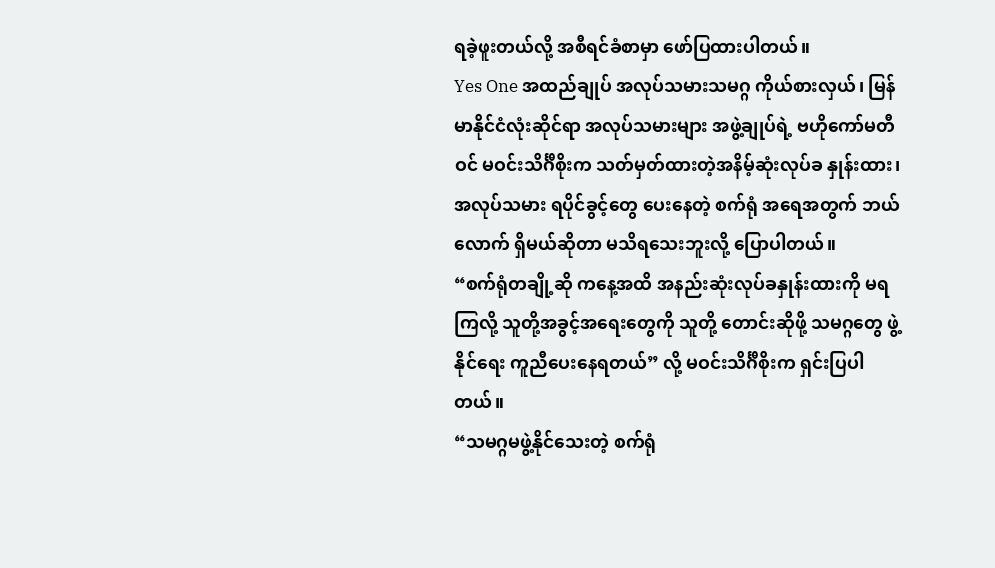ရခဲ့ဖူးတယ်လို့ အစီရင်ခံစာမှာ ဖော်ပြထားပါတယ်။
Yes One အထည်ချုပ် အလုပ်သမားသမဂ္ဂ ကိုယ်စားလှယ်၊ မြန်မာနိုင်ငံလုံးဆိုင်ရာ အလုပ်သမားများ အဖွဲ့ချုပ်ရဲ့ ဗဟိုကော်မတီဝင် မဝင်းသိင်္ဂီစိုးက သတ်မှတ်ထားတဲ့အနိမ့်ဆုံးလုပ်ခ နှုန်းထား၊ အလုပ်သမား ရပိုင်ခွင့်တွေ ပေးနေတဲ့ စက်ရုံ အရေအတွက် ဘယ်လောက် ရှိမယ်ဆိုတာ မသိရသေးဘူးလို့ ပြောပါတယ်။
“စက်ရုံတချို့ဆို ကနေ့အထိ အနည်းဆုံးလုပ်ခနှုန်းထားကို မရကြလို့ သူတို့အခွင့်အရေးတွေကို သူတို့ တောင်းဆိုဖို့ သမဂ္ဂတွေ ဖွဲ့နိုင်ရေး ကူညီပေးနေရတယ်” လို့ မဝင်းသိင်္ဂီစိုးက ရှင်းပြပါတယ်။
“သမဂ္ဂမဖွဲ့နိုင်သေးတဲ့ စက်ရုံ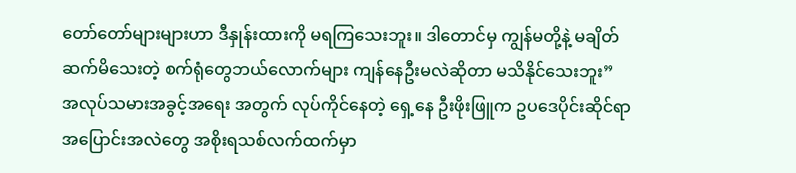တော်တော်များများဟာ ဒီနှုန်းထားကို မရကြသေးဘူး။ ဒါတောင်မှ ကျွန်မတို့နဲ့ မချိတ်ဆက်မိသေးတဲ့ စက်ရုံတွေဘယ်လောက်များ ကျန်နေဦးမလဲဆိုတာ မသိနိုင်သေးဘူး”
အလုပ်သမားအခွင့်အရေး အတွက် လုပ်ကိုင်နေတဲ့ ရှေ့နေ ဦးဖိုးဖြူက ဥပဒေပိုင်းဆိုင်ရာ အပြောင်းအလဲတွေ အစိုးရသစ်လက်ထက်မှာ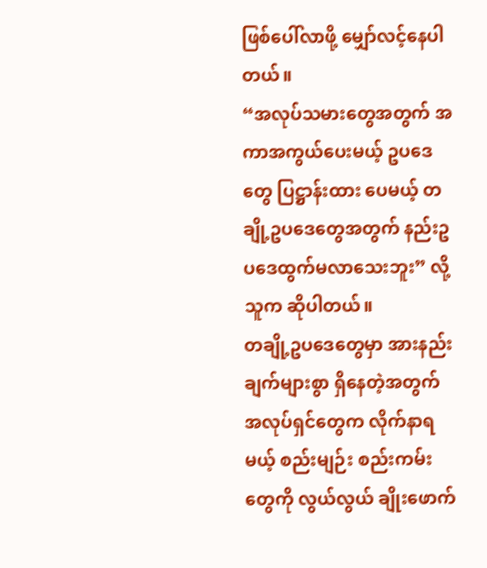ဖြစ်ပေါ်လာဖို့ မျှော်လင့်နေပါတယ်။
“အလုပ်သမားတွေအတွက် အကာအကွယ်ပေးမယ့် ဥပဒေတွေ ပြဋ္ဌာန်းထား ပေမယ့် တချို့ဥပဒေတွေအတွက် နည်းဥပဒေထွက်မလာသေးဘူး” လို့ သူက ဆိုပါတယ်။
တချို့ဥပဒေတွေမှာ အားနည်းချက်များစွာ ရှိနေတဲ့အတွက် အလုပ်ရှင်တွေက လိုက်နာရမယ့် စည်းမျဉ်း စည်းကမ်းတွေကို လွယ်လွယ် ချိုးဖောက်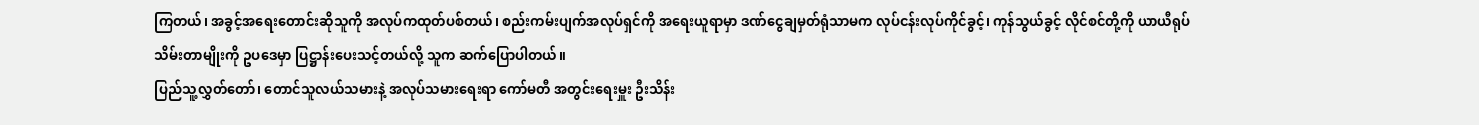ကြတယ်၊ အခွင့်အရေးတောင်းဆိုသူကို အလုပ်ကထုတ်ပစ်တယ်၊ စည်းကမ်းပျက်အလုပ်ရှင်ကို အရေးယူရာမှာ ဒဏ်ငွေချမှတ်ရုံသာမက လုပ်ငန်းလုပ်ကိုင်ခွင့်၊ ကုန်သွယ်ခွင့် လိုင်စင်တို့ကို ယာယီရုပ်သိမ်းတာမျိုးကို ဥပဒေမှာ ပြဋ္ဌာန်းပေးသင့်တယ်လို့ သူက ဆက်ပြောပါတယ်။
ပြည်သူ့လွှတ်တော်၊ တောင်သူလယ်သမားနဲ့ အလုပ်သမားရေးရာ ကော်မတီ အတွင်းရေးမှူး ဦးသိန်း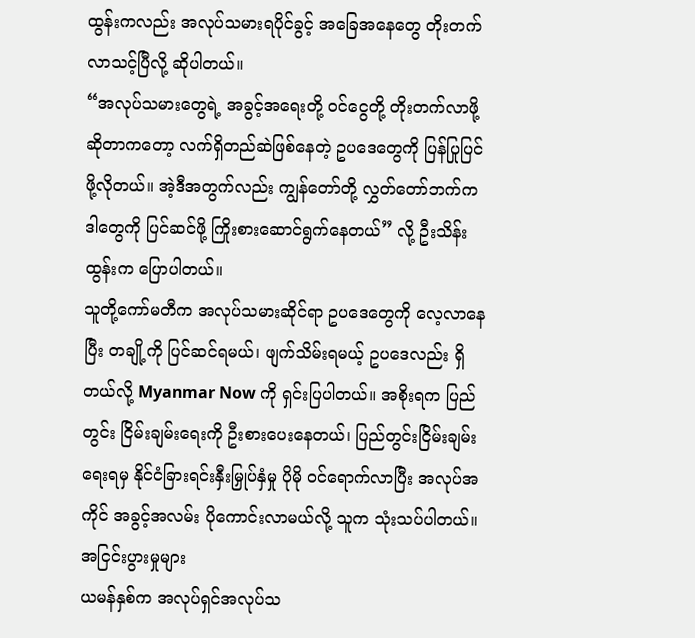ထွန်းကလည်း အလုပ်သမားရပိုင်ခွင့် အခြေအနေတွေ တိုးတက်လာသင့်ပြီလို့ ဆိုပါတယ်။
“အလုပ်သမားတွေရဲ့ အခွင့်အရေးတို့ ဝင်ငွေတို့ တိုးတက်လာဖို့ ဆိုတာကတော့ လက်ရှိတည်ဆဲဖြစ်နေတဲ့ ဥပဒေတွေကို ပြန်ပြုပြင်ဖို့လိုတယ်။ အဲ့ဒီအတွက်လည်း ကျွန်တော်တို့ လွှတ်တော်ဘက်က ဒါတွေကို ပြင်ဆင်ဖို့ ကြိုးစားဆောင်ရွက်နေတယ်” လို့ ဦးသိန်းထွန်းက ပြောပါတယ်။
သူတို့ကော်မတီက အလုပ်သမားဆိုင်ရာ ဥပဒေတွေကို လေ့လာနေပြီး တချို့ကို ပြင်ဆင်ရမယ်၊ ဖျက်သိမ်းရမယ့် ဥပဒေလည်း ရှိတယ်လို့ Myanmar Now ကို ရှင်းပြပါတယ်။ အစိုးရက ပြည်တွင်း ငြိမ်းချမ်းရေးကို ဦးစားပေးနေတယ်၊ ပြည်တွင်းငြိမ်းချမ်းရေးရမှ နိုင်ငံခြားရင်းနှီးမြှုပ်နှံမှု ပိုမို ဝင်ရောက်လာပြီး အလုပ်အကိုင် အခွင့်အလမ်း ပိုကောင်းလာမယ်လို့ သူက သုံးသပ်ပါတယ်။
အငြင်းပွားမှုများ
ယမန်နှစ်က အလုပ်ရှင်အလုပ်သ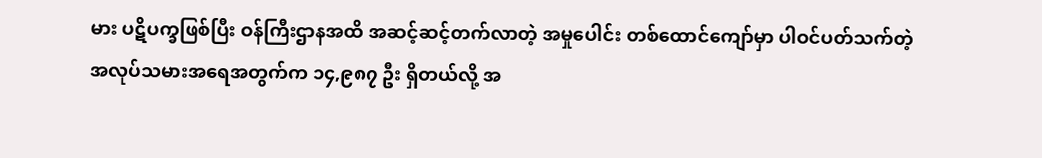မား ပဋိပက္ခဖြစ်ပြီး ဝန်ကြီးဌာနအထိ အဆင့်ဆင့်တက်လာတဲ့ အမှုပေါင်း တစ်ထောင်ကျော်မှာ ပါဝင်ပတ်သက်တဲ့ အလုပ်သမားအရေအတွက်က ၁၄,၉၈၇ ဦး ရှိတယ်လို့ အ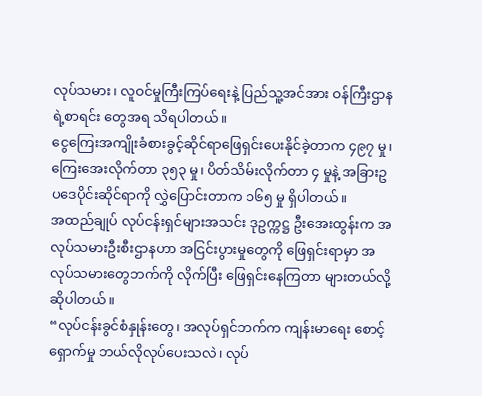လုပ်သမား၊ လူဝင်မှုကြီးကြပ်ရေးနဲ့ ပြည်သူ့အင်အား ဝန်ကြီးဌာနရဲ့စာရင်း တွေအရ သိရပါတယ်။
ငွေကြေးအကျိုးခံစားခွင့်ဆိုင်ရာဖြေရှင်းပေးနိုင်ခဲ့တာက ၄၉၇ မှု၊ ကြေးအေးလိုက်တာ ၃၅၃ မှု၊ ပိတ်သိမ်းလိုက်တာ ၄ မှုနဲ့ အခြားဥပဒေပိုင်းဆိုင်ရာကို လွှဲပြောင်းတာက ၁၆၅ မှု ရှိပါတယ်။
အထည်ချုပ် လုပ်ငန်းရှင်များအသင်း ဒုဥက္ကဋ္ဌ ဦးအေးထွန်းက အလုပ်သမားဦးစီးဌာနဟာ အငြင်းပွားမှုတွေကို ဖြေရှင်းရာမှာ အလုပ်သမားတွေဘက်ကို လိုက်ပြီး ဖြေရှင်းနေကြတာ များတယ်လို့ ဆိုပါတယ်။
“လုပ်ငန်းခွင်စံနှုန်းတွေ၊ အလုပ်ရှင်ဘက်က ကျန်းမာရေး စောင့်ရှောက်မှု ဘယ်လိုလုပ်ပေးသလဲ၊ လုပ်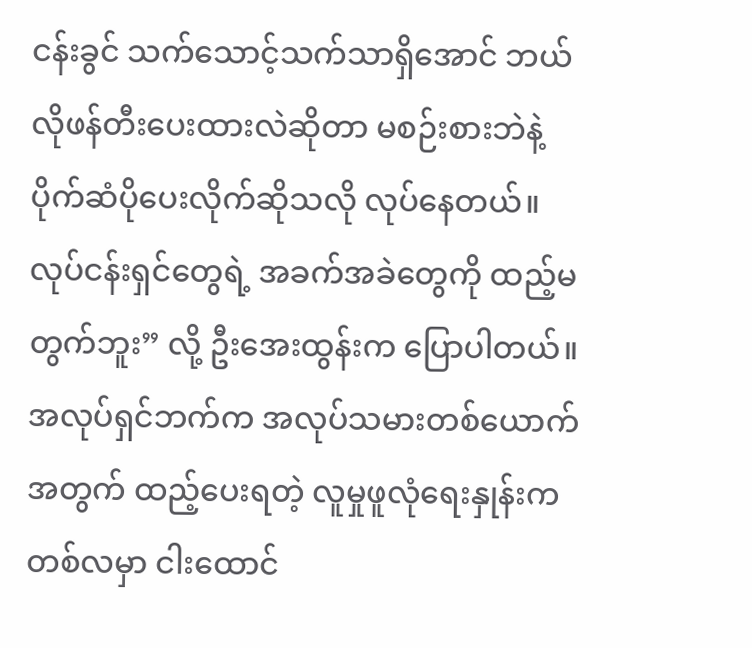ငန်းခွင် သက်သောင့်သက်သာရှိအောင် ဘယ်လိုဖန်တီးပေးထားလဲဆိုတာ မစဉ်းစားဘဲနဲ့ ပိုက်ဆံပိုပေးလိုက်ဆိုသလို လုပ်နေတယ်။ လုပ်ငန်းရှင်တွေရဲ့ အခက်အခဲတွေကို ထည့်မတွက်ဘူး” လို့ ဦးအေးထွန်းက ပြောပါတယ်။
အလုပ်ရှင်ဘက်က အလုပ်သမားတစ်ယောက်အတွက် ထည့်ပေးရတဲ့ လူမှုဖူလုံရေးနှုန်းက တစ်လမှာ ငါးထောင်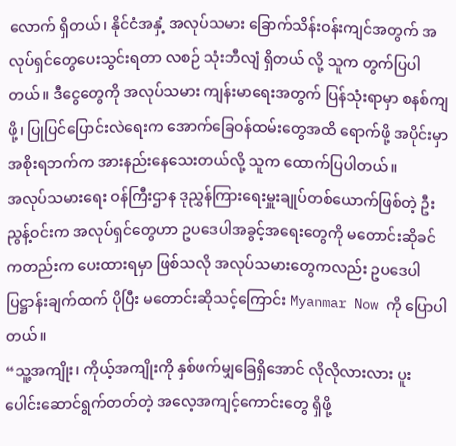လောက် ရှိတယ်၊ နိုင်ငံအနှံ့ အလုပ်သမား ခြောက်သိန်းဝန်းကျင်အတွက် အလုပ်ရှင်တွေပေးသွင်းရတာ လစဉ် သုံးဘီလျံ ရှိတယ် လို့ သူက တွက်ပြပါတယ်။ ဒီငွေတွေကို အလုပ်သမား ကျန်းမာရေးအတွက် ပြန်သုံးရာမှာ စနစ်ကျဖို့၊ ပြုပြင်ပြောင်းလဲရေးက အောက်ခြေဝန်ထမ်းတွေအထိ ရောက်ဖို့ အပိုင်းမှာ အစိုးရဘက်က အားနည်းနေသေးတယ်လို့ သူက ထောက်ပြပါတယ်။
အလုပ်သမားရေး ဝန်ကြီးဌာန ဒုညွှန်ကြားရေးမှူးချုပ်တစ်ယောက်ဖြစ်တဲ့ ဦးညွန့်ဝင်းက အလုပ်ရှင်တွေဟာ ဥပဒေပါအခွင့်အရေးတွေကို မတောင်းဆိုခင်ကတည်းက ပေးထားရမှာ ဖြစ်သလို အလုပ်သမားတွေကလည်း ဥပဒေပါပြဋ္ဌာန်းချက်ထက် ပိုပြီး မတောင်းဆိုသင့်ကြောင်း Myanmar Now ကို ပြောပါတယ်။
“သူ့အကျိုး၊ ကိုယ့်အကျိုးကို နှစ်ဖက်မျှခြေရှိအောင် လိုလိုလားလား ပူးပေါင်းဆောင်ရွက်တတ်တဲ့ အလေ့အကျင့်ကောင်းတွေ ရှိဖို့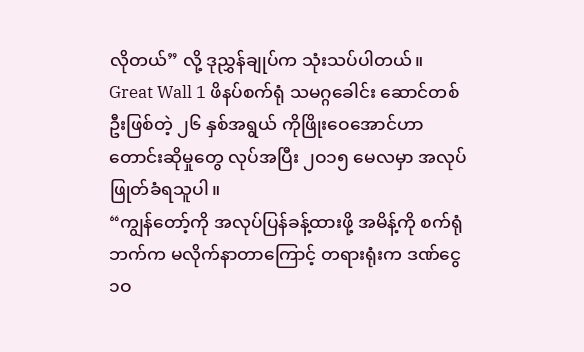လိုတယ်” လို့ ဒုညွှန်ချုပ်က သုံးသပ်ပါတယ်။
Great Wall 1 ဖိနပ်စက်ရုံ သမဂ္ဂခေါင်း ဆောင်တစ်ဦးဖြစ်တဲ့ ၂၆ နှစ်အရွယ် ကိုဖြိုးဝေအောင်ဟာ တောင်းဆိုမှုတွေ လုပ်အပြီး ၂ဝ၁၅ မေလမှာ အလုပ်ဖြုတ်ခံရသူပါ။
“ကျွန်တော့်ကို အလုပ်ပြန်ခန့်ထားဖို့ အမိန့်ကို စက်ရုံဘက်က မလိုက်နာတာကြောင့် တရားရုံးက ဒဏ်ငွေ ၁ဝ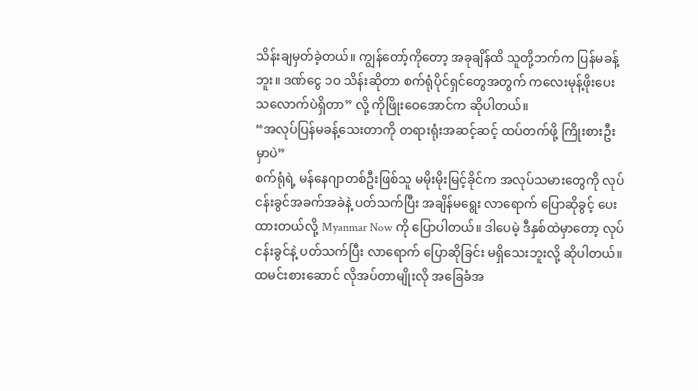သိန်းချမှတ်ခဲ့တယ်။ ကျွန်တော့်ကိုတော့ အခုချိန်ထိ သူတို့ဘက်က ပြန်မခန့်ဘူး။ ဒဏ်ငွေ ၁ဝ သိန်းဆိုတာ စက်ရုံပိုင်ရှင်တွေအတွက် ကလေးမုန့်ဖိုးပေးသလောက်ပဲရှိတာ” လို့ ကိုဖြိုးဝေအောင်က ဆိုပါတယ်။
“အလုပ်ပြန်မခန့်သေးတာကို တရားရုံးအဆင့်ဆင့် ထပ်တက်ဖို့ ကြိုးစားဦးမှာပဲ”
စက်ရုံရဲ့ မန်နေဂျာတစ်ဦးဖြစ်သူ မမိုးမိုးမြင့်ခိုင်က အလုပ်သမားတွေကို လုပ်ငန်းခွင်အခက်အခဲနဲ့ ပတ်သက်ပြီး အချိန်မရွေး လာရောက် ပြောဆိုခွင့် ပေးထားတယ်လို့ Myanmar Now ကို ပြောပါတယ်။ ဒါပေမဲ့ ဒီနှစ်ထဲမှာတော့ လုပ်ငန်းခွင်နဲ့ ပတ်သက်ပြီး လာရောက် ပြောဆိုခြင်း မရှိသေးဘူးလို့ ဆိုပါတယ်။ ထမင်းစားဆောင် လိုအပ်တာမျိုးလို အခြေခံအ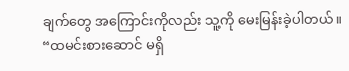ချက်တွေ အကြောင်းကိုလည်း သူ့ကို မေးမြန်းခဲ့ပါတယ်။
“ထမင်းစားဆောင် မရှိ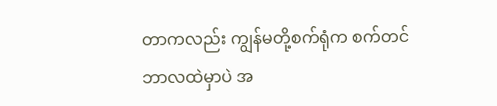တာကလည်း ကျွန်မတို့စက်ရုံက စက်တင်ဘာလထဲမှာပဲ အ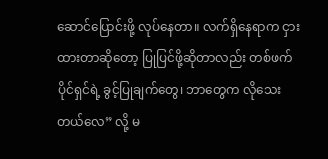ဆောင်ပြောင်းဖို့ လုပ်နေတာ။ လက်ရှိနေရာက ငှားထားတာဆိုတော့ ပြုပြင်ဖို့ဆိုတာလည်း တစ်ဖက်ပိုင်ရှင်ရဲ့ ခွင့်ပြုချက်တွေ၊ ဘာတွေက လိုသေးတယ်လေ” လို့ မ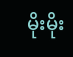မိုးမိုး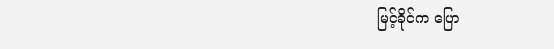မြင့်ခိုင်က ပြော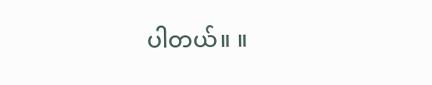ပါတယ်။ ။